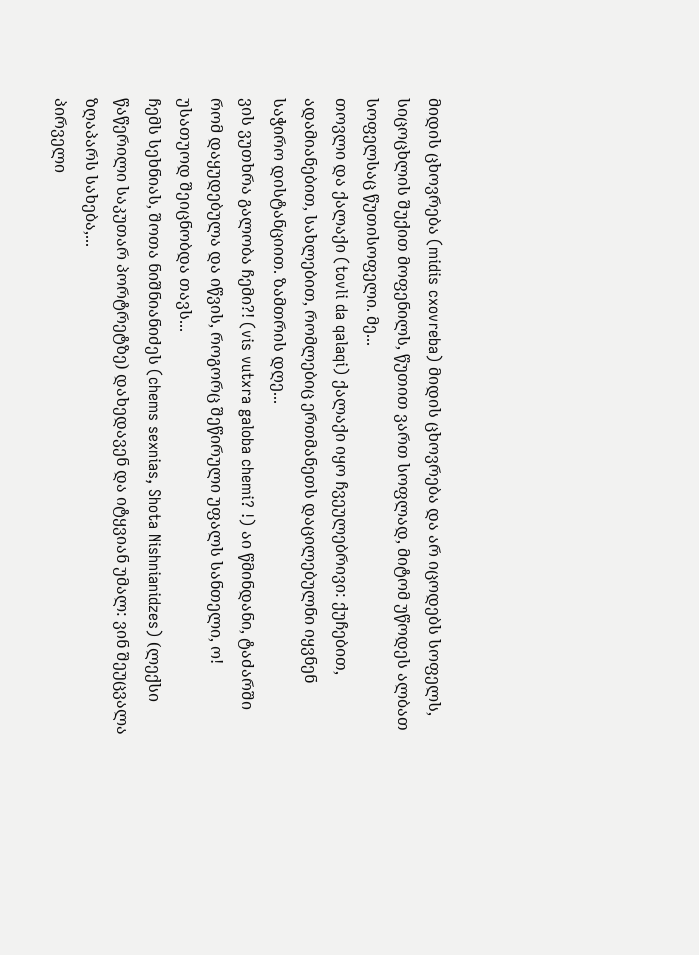მიდის ცხოვრება (midis cxovreba) მიდის ცხოვრება და არ იცოდებს სოფელს, სიცოცხლის შუქით მოფენილს, წუთით ვართ სოფლად, მიტომ უწოდეს ალბათ სოფელსაც წუთისოფელი. მე...
თოვლი და ქალაქი (tovli da qalaqi) ქალაქი იყო ჩვეულებრივი: ქუჩებით, ადამიანებით, სახლებით, რომლებიც ერთმანეთს დაცილებულნი იყვნენ საჭირო დისტანციით. ზამთრის დღე...
ვის ვუთხრა გალობა ჩემი?! (vis vutxra galoba chemi? !) აი წმინდანი, ტაძარში რომ დაყუდებულა და იწვის, როგორც შეწირული უფალს სანთელი, ო! უსათუოდ შეიცნობდა თავს...
ჩემს სეხნიას, შოთა ნიშნიანიძეს (chems sexnias, Shota Nishnianidzes) (ლექსი წაწერილი საკუთარ პორტრეტზე) დახედავენ და იტყვიან უმალ: ვინ შეუცვალა ზღაპარს სახება,...
პირველი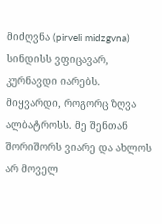მიძღვნა (pirveli midzgvna) სინდისს ვფიცავარ, კურნავდი იარებს. მიყვარდი, როგორც ზღვა ალბატროსს. მე შენთან შორიშორს ვიარე და ახლოს არ მოველ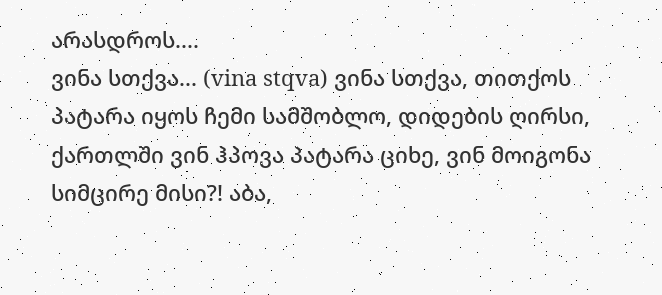არასდროს....
ვინა სთქვა... (vina stqva) ვინა სთქვა, თითქოს პატარა იყოს ჩემი სამშობლო, დიდების ღირსი, ქართლში ვინ ჰპოვა პატარა ციხე, ვინ მოიგონა სიმცირე მისი?! აბა,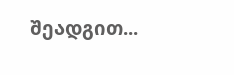შეადგით...